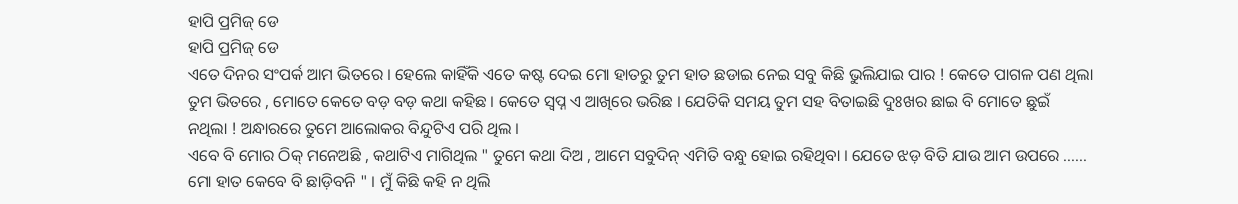ହାପି ପ୍ରମିଜ୍ ଡେ
ହାପି ପ୍ରମିଜ୍ ଡେ
ଏତେ ଦିନର ସଂପର୍କ ଆମ ଭିତରେ । ହେଲେ କାହିଁକି ଏତେ କଷ୍ଟ ଦେଇ ମୋ ହାତରୁ ତୁମ ହାତ ଛଡାଇ ନେଇ ସବୁ କିଛି ଭୁଲିଯାଇ ପାର ! କେତେ ପାଗଳ ପଣ ଥିଲା ତୁମ ଭିତରେ , ମୋତେ କେତେ ବଡ଼ ବଡ଼ କଥା କହିଛ । କେତେ ସ୍ବପ୍ନ ଏ ଆଖିରେ ଭରିଛ । ଯେତିକି ସମୟ ତୁମ ସହ ବିତାଇଛି ଦୁଃଖର ଛାଇ ବି ମୋତେ ଛୁଇଁ ନଥିଲା ! ଅନ୍ଧାରରେ ତୁମେ ଆଲୋକର ବିନ୍ଦୁଟିଏ ପରି ଥିଲ ।
ଏବେ ବି ମୋର ଠିକ୍ ମନେଅଛି , କଥାଟିଏ ମାଗିଥିଲ " ତୁମେ କଥା ଦିଅ , ଆମେ ସବୁଦିନ୍ ଏମିତି ବନ୍ଧୁ ହୋଇ ରହିଥିବା । ଯେତେ ଝଡ଼ ବିତି ଯାଉ ଆମ ଉପରେ ...... ମୋ ହାତ କେବେ ବି ଛାଡ଼ିବନି " । ମୁଁ କିଛି କହି ନ ଥିଲି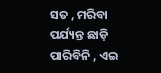ସତ , ମରିବା ପର୍ଯ୍ୟନ୍ତ ଛାଡ଼ି ପାରିବିନି , ଏଇ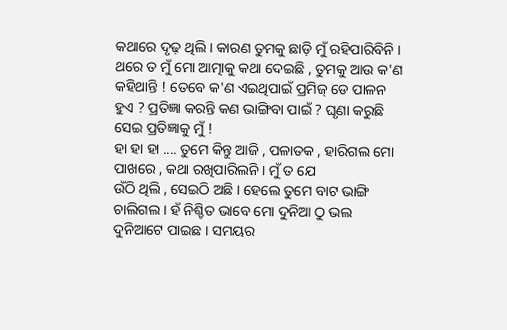କଥାରେ ଦୃଢ଼ ଥିଲି । କାରଣ ତୁମକୁ ଛାଡ଼ି ମୁଁ ରହିପାରିବିନି । ଥରେ ତ ମୁଁ ମୋ ଆତ୍ମାକୁ କଥା ଦେଇଛି , ତୁମକୁ ଆଉ କ'ଣ କହିଥାନ୍ତି ! ତେବେ କ'ଣ ଏଇଥିପାଇଁ ପ୍ରମିଜ୍ ଡେ ପାଳନ ହୁଏ ? ପ୍ରତିଜ୍ଞା କରନ୍ତି କଣ ଭାଙ୍ଗିବା ପାଇଁ ? ଘୃଣା କରୁଛି ସେଇ ପ୍ରତିଜ୍ଞାକୁ ମୁଁ !
ହା ହା ହା .... ତୁମେ କିନ୍ତୁ ଆଜି , ପଳାତକ , ହାରିଗଲ ମୋ ପାଖରେ , କଥା ରଖିପାରିଲନି । ମୁଁ ତ ଯେ
ଉଁଠି ଥିଲି , ସେଇଠି ଅଛି । ହେଲେ ତୁମେ ବାଟ ଭାଙ୍ଗି ଚାଲିଗଲ । ହଁ ନିଶ୍ଚିତ ଭାବେ ମୋ ଦୁନିଆ ଠୁ ଭଲ ଦୁନିଆଟେ ପାଇଛ । ସମୟର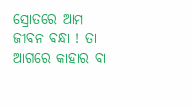ସ୍ରୋତରେ ଆମ ଜୀବନ ବନ୍ଧା ! ତା ଆଗରେ କାହାର ବା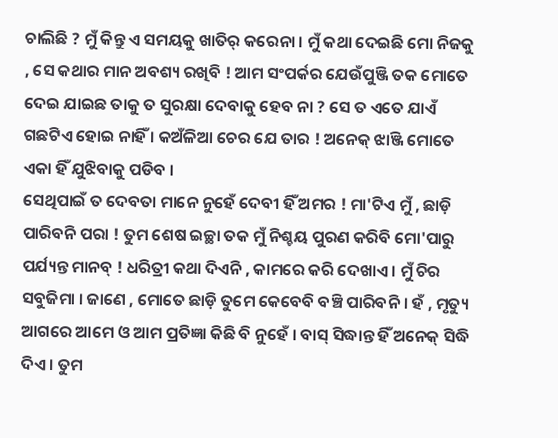ଚାଲିଛି ? ମୁଁ କିନ୍ତୁ ଏ ସମୟକୁ ଖାତିର୍ କରେନା । ମୁଁ କଥା ଦେଇଛି ମୋ ନିଜକୁ , ସେ କଥାର ମାନ ଅବଶ୍ୟ ରଖିବି ! ଆମ ସଂପର୍କର ଯେଉଁପୁଞ୍ଜି ତକ ମୋତେ ଦେଇ ଯାଇଛ ତାକୁ ତ ସୁରକ୍ଷା ଦେବାକୁ ହେବ ନା ? ସେ ତ ଏତେ ଯାଏଁ ଗଛଟିଏ ହୋଇ ନାହିଁ । କଅଁଳିଆ ଚେର ଯେ ତାର ! ଅନେକ୍ ଝାଞ୍ଜି ମୋତେ ଏକା ହିଁ ଯୁଝିବାକୁ ପଡିବ ।
ସେଥିପାଇଁ ତ ଦେବତା ମାନେ ନୁହେଁ ଦେବୀ ହିଁ ଅମର ! ମା'ଟିଏ ମୁଁ , ଛାଡ଼ି ପାରିବନି ପରା ! ତୁମ ଶେଷ ଇଚ୍ଛା ତକ ମୁଁ ନିଶ୍ଚୟ ପୁରଣ କରିବି ମୋ'ପାରୁ ପର୍ଯ୍ୟନ୍ତ ମାନବ୍ ! ଧରିତ୍ରୀ କଥା ଦିଏନି , କାମରେ କରି ଦେଖାଏ । ମୁଁ ଚିର ସବୁଜିମା । ଜାଣେ , ମୋତେ ଛାଡ଼ି ତୁମେ କେବେବି ବଞ୍ଚି ପାରିବନି । ହଁ , ମୃତ୍ୟୁ ଆଗରେ ଆମେ ଓ ଆମ ପ୍ରତିଜ୍ଞା କିଛି ବି ନୁହେଁ । ବାସ୍ ସିଦ୍ଧାନ୍ତ ହିଁ ଅନେକ୍ ସିଦ୍ଧି ଦିଏ । ତୁମ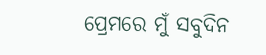ପ୍ରେମରେ ମୁଁ ସବୁଦିନ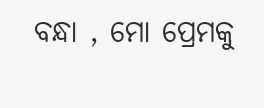ବନ୍ଧା , ମୋ ପ୍ରେମକୁ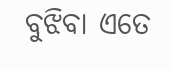ବୁଝିବା ଏତେ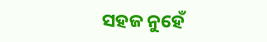ସହଜ ନୁହେଁ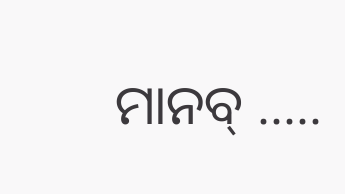ମାନବ୍ .....